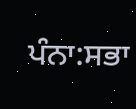ਪੰਨਾ:ਸਭਾ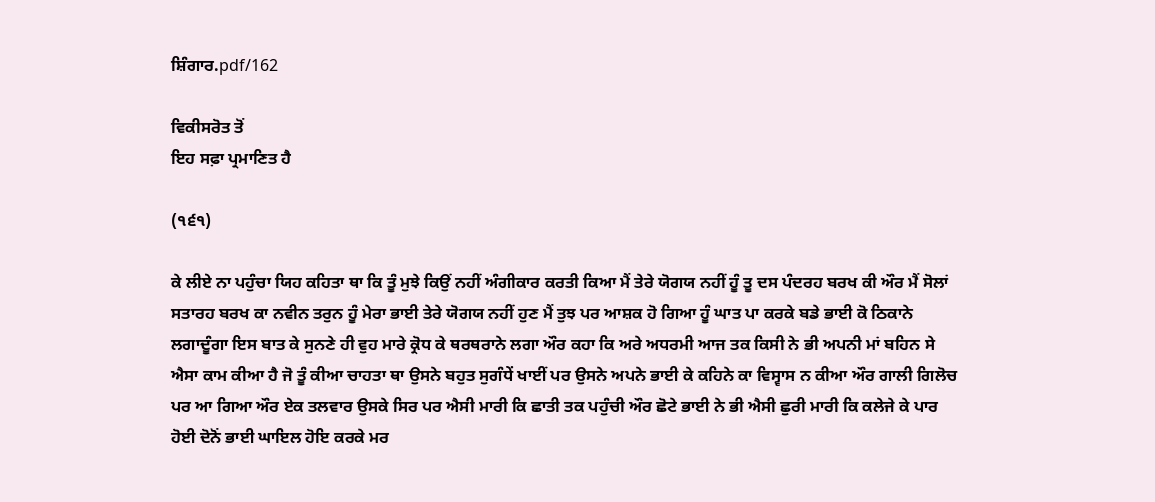ਸ਼ਿੰਗਾਰ.pdf/162

ਵਿਕੀਸਰੋਤ ਤੋਂ
ਇਹ ਸਫ਼ਾ ਪ੍ਰਮਾਣਿਤ ਹੈ

(੧੬੧)

ਕੇ ਲੀਏ ਨਾ ਪਹੁੰਚਾ ਯਿਹ ਕਹਿਤਾ ਥਾ ਕਿ ਤੂੰ ਮੁਝੇ ਕਿਉਂ ਨਹੀਂ ਅੰਗੀਕਾਰ ਕਰਤੀ ਕਿਆ ਮੈਂ ਤੇਰੇ ਯੋਗਯ ਨਹੀਂ ਹੂੰ ਤੂ ਦਸ ਪੰਦਰਹ ਬਰਖ ਕੀ ਔਰ ਮੈਂ ਸੋਲਾਂ ਸਤਾਰਹ ਬਰਖ ਕਾ ਨਵੀਨ ਤਰੁਨ ਹੂੰ ਮੇਰਾ ਭਾਈ ਤੇਰੇ ਯੋਗਯ ਨਹੀਂ ਹੁਣ ਮੈਂ ਤੁਝ ਪਰ ਆਸ਼ਕ ਹੋ ਗਿਆ ਹੂੰ ਘਾਤ ਪਾ ਕਰਕੇ ਬਡੇ ਭਾਈ ਕੋ ਠਿਕਾਨੇ ਲਗਾਦੂੰਗਾ ਇਸ ਬਾਤ ਕੇ ਸੁਨਣੇ ਹੀ ਵੁਹ ਮਾਰੇ ਕ੍ਰੋਧ ਕੇ ਥਰਥਰਾਨੇ ਲਗਾ ਔਰ ਕਹਾ ਕਿ ਅਰੇ ਅਧਰਮੀ ਆਜ ਤਕ ਕਿਸੀ ਨੇ ਭੀ ਅਪਨੀ ਮਾਂ ਬਹਿਨ ਸੇ ਐਸਾ ਕਾਮ ਕੀਆ ਹੈ ਜੋ ਤੂੰ ਕੀਆ ਚਾਹਤਾ ਥਾ ਉਸਨੇ ਬਹੁਤ ਸੁਗੰਧੇਂ ਖਾਈਂ ਪਰ ਉਸਨੇ ਅਪਨੇ ਭਾਈ ਕੇ ਕਹਿਨੇ ਕਾ ਵਿਸ੍ਵਾਸ ਨ ਕੀਆ ਔਰ ਗਾਲੀ ਗਿਲੋਚ ਪਰ ਆ ਗਿਆ ਔਰ ਏਕ ਤਲਵਾਰ ਉਸਕੇ ਸਿਰ ਪਰ ਐਸੀ ਮਾਰੀ ਕਿ ਛਾਤੀ ਤਕ ਪਹੁੰਚੀ ਔਰ ਛੋਟੇ ਭਾਈ ਨੇ ਭੀ ਐਸੀ ਛੁਰੀ ਮਾਰੀ ਕਿ ਕਲੇਜੇ ਕੇ ਪਾਰ ਹੋਈ ਦੋਨੋਂ ਭਾਈ ਘਾਇਲ ਹੋਇ ਕਰਕੇ ਮਰ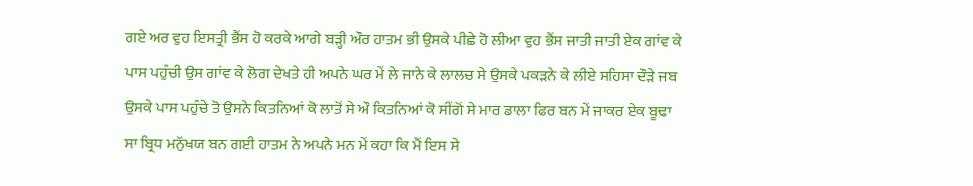ਗਏ ਅਰ ਵੁਹ ਇਸਤ੍ਰੀ ਭੈਂਸ ਹੋ ਕਰਕੇ ਆਗੇ ਬੜ੍ਹੀ ਔਰ ਹਾਤਮ ਭੀ ਉਸਕੇ ਪੀਛੇ ਹੋ ਲੀਆ ਵੁਹ ਭੈਂਸ ਜਾਤੀ ਜਾਤੀ ਏਕ ਗਾਂਵ ਕੇ ਪਾਸ ਪਹੁੰਚੀ ਉਸ ਗਾਂਵ ਕੇ ਲੋਗ ਦੇਖਤੇ ਹੀ ਅਪਨੇ ਘਰ ਮੇਂ ਲੇ ਜਾਨੇ ਕੇ ਲਾਲਚ ਸੇ ਉਸਕੇ ਪਕੜਨੇ ਕੇ ਲੀਏ ਸਹਿਸਾ ਦੌੜੇ ਜਬ ਉਸਕੇ ਪਾਸ ਪਹੁੰਚੇ ਤੋ ਉਸਨੇ ਕਿਤਨਿਆਂ ਕੋ ਲਾਤੋਂ ਸੇ ਔ ਕਿਤਨਿਆਂ ਕੋ ਸੀਂਗੋਂ ਸੇ ਮਾਰ ਡਾਲਾ ਫਿਰ ਬਨ ਮੇਂ ਜਾਕਰ ਏਕ ਬੂਢਾ ਸਾ ਬ੍ਰਿਧ ਮਨੁੱਖਯ ਬਨ ਗਈ ਹਾਤਮ ਨੇ ਅਪਨੇ ਮਨ ਮੇਂ ਕਹਾ ਕਿ ਮੈਂ ਇਸ ਸੇ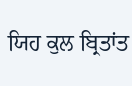ਯਿਹ ਕੁਲ ਬ੍ਰਿਤਾਂਤ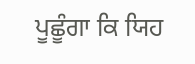ਪੂਛੂੰਗਾ ਕਿ ਯਿਹ